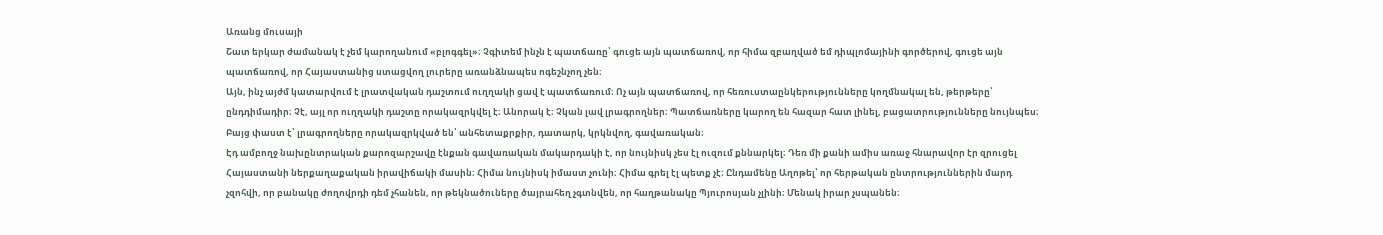Առանց մուսայի
Շատ երկար ժամանակ է չեմ կարողանում «բլոգգել»։ Չգիտեմ ինչն է պատճառը՝ գուցե այն պատճառով, որ հիմա զբաղված եմ դիպլոմայինի գործերով, գուցե այն պատճառով, որ Հայաստանից ստացվող լուրերը առանձնապես ոգեշնչող չեն։
Այն, ինչ այժմ կատարվում է լրատվական դաշտում ուղղակի ցավ է պատճառում։ Ոչ այն պատճառով, որ հեռուստաընկերությունները կողմնակալ են, թերթերը՝ ընդդիմադիր։ Չէ, այլ որ ուղղակի դաշտը որակազրկվել է։ Անորակ է։ Չկան լավ լրագրողներ։ Պատճառները կարող են հազար հատ լինել, բացատրությունները նույնպես։ Բայց փաստ է՝ լրագրողները որակազրկված են՝ անհետաքրքիր, դատարկ, կրկնվող, գավառական։
Էդ ամբողջ նախընտրական քարոզարշավը էնքան գավառական մակարդակի է, որ նույնիսկ չես էլ ուզում քննարկել։ Դեռ մի քանի ամիս առաջ հնարավոր էր զրուցել Հայաստանի ներքաղաքական իրավիճակի մասին։ Հիմա նույնիսկ իմաստ չունի։ Հիմա գրել էլ պետք չէ։ Ընդամենը Աղոթել՝ որ հերթական ընտրություններին մարդ չզոհվի, որ բանակը ժողովրդի դեմ չհանեն, որ թեկնածուները ծայրահեղ չգտնվեն, որ հաղթանակը Պյուրոսյան չլինի։ Մենակ իրար չսպանեն։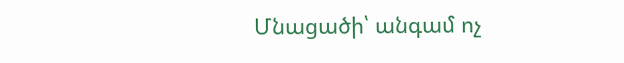Մնացածի՝ անգամ ոչ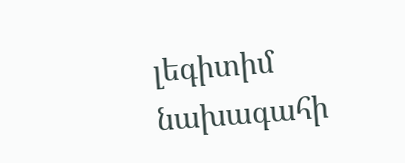լեգիտիմ նախագահի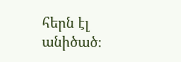հերն էլ անիծած։